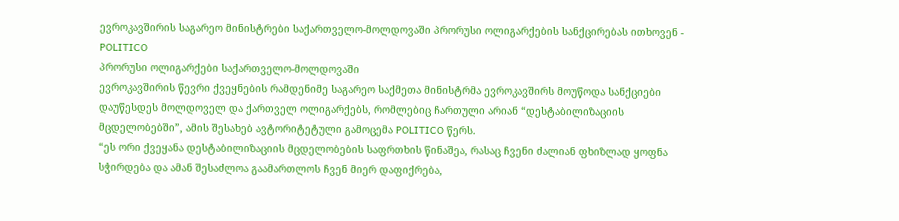ევროკავშირის საგარეო მინისტრები საქართველო-მოლდოვაში პრორუსი ოლიგარქების სანქცირებას ითხოვენ - POLITICO
პრორუსი ოლიგარქები საქართველო-მოლდოვაში
ევროკავშირის წევრი ქვეყნების რამდენიმე საგარეო საქმეთა მინისტრმა ევროკავშირს მოუწოდა სანქციები დაუწესდეს მოლდოველ და ქართველ ოლიგარქებს, რომლებიც ჩართული არიან “დესტაბილიზაციის მცდელობებში”, ამის შესახებ ავტორიტეტული გამოცემა POLITICO წერს.
“ეს ორი ქვეყანა დესტაბილიზაციის მცდელობების საფრთხის წინაშეა, რასაც ჩვენი ძალიან ფხიზლად ყოფნა სჭირდება და ამან შესაძლოა გაამართლოს ჩვენ მიერ დაფიქრება,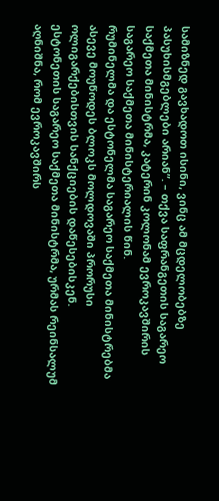სამიზნედ გავხადოთ ისინი, ვინც ამ მცდელობებზე პასუხისმგებლები არიან”. – თქვა საფრანგეთის საგარეო საქმეთა მინისტრმა, კატერინ კოლონამ ევროკავშირის საგარეო საქმეთა მინისტერიალის წინ.
რუმინელმა და ესტონელმა საგარეო საქმეთა მინისტრებმა ასევე მოუწოდეს ბლოკს მოლდოვაში პრორუსი ოლიგარქებისთვის სანქციების დაწესებისკენ.
ესტონეთის საგარეო საქმეთა მინისტრმა, ურმას რეინსალუმ აღნიშნა, რომ ევროკავშირს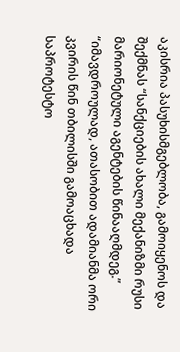აკისრია პასუხისმგებლობა, გამოიყენოს და შექმნას “სანქციების ახალი მექანიზმი რუსი მარიონეტული აგენტების წინააღმდეგ.”
“იმავდროულად, ათასობით ადამიანმა ორი კვირის წინ თბილისში გამოაცხადა საპროტესტო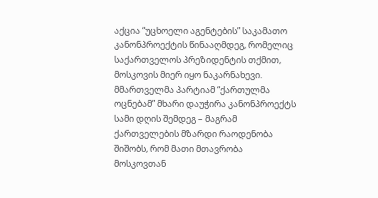აქცია “უცხოელი აგენტების” საკამათო კანონპროექტის წინააღმდეგ, რომელიც საქართველოს პრეზიდენტის თქმით, მოსკოვის მიერ იყო ნაკარნახევი.
მმართველმა პარტიამ “ქართულმა ოცნებამ” მხარი დაუჭირა კანონპროექტს სამი დღის შემდეგ – მაგრამ ქართველების მზარდი რაოდენობა შიშობს, რომ მათი მთავრობა მოსკოვთან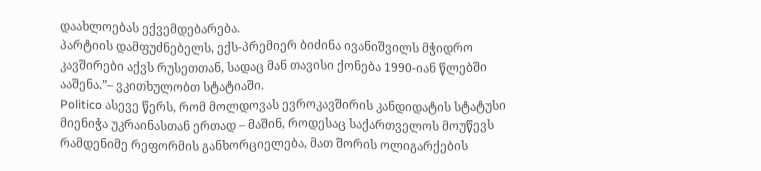დაახლოებას ექვემდებარება.
პარტიის დამფუძნებელს, ექს-პრემიერ ბიძინა ივანიშვილს მჭიდრო კავშირები აქვს რუსეთთან, სადაც მან თავისი ქონება 1990-იან წლებში ააშენა.”– ვკითხულობთ სტატიაში.
Politico ასევე წერს, რომ მოლდოვას ევროკავშირის კანდიდატის სტატუსი მიენიჭა უკრაინასთან ერთად – მაშინ, როდესაც საქართველოს მოუწევს რამდენიმე რეფორმის განხორციელება, მათ შორის ოლიგარქების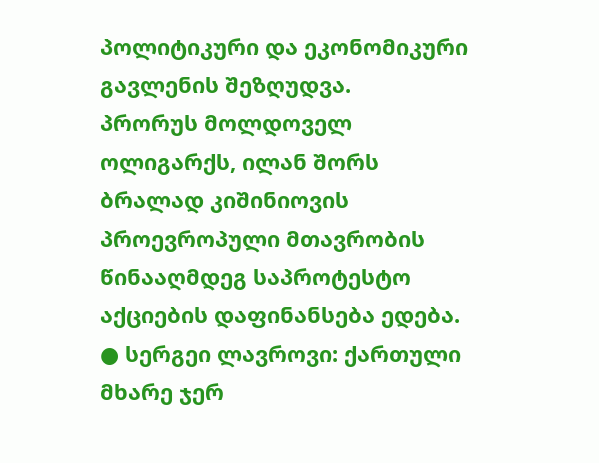პოლიტიკური და ეკონომიკური გავლენის შეზღუდვა.
პრორუს მოლდოველ ოლიგარქს, ილან შორს ბრალად კიშინიოვის პროევროპული მთავრობის წინააღმდეგ საპროტესტო აქციების დაფინანსება ედება.
● სერგეი ლავროვი: ქართული მხარე ჯერ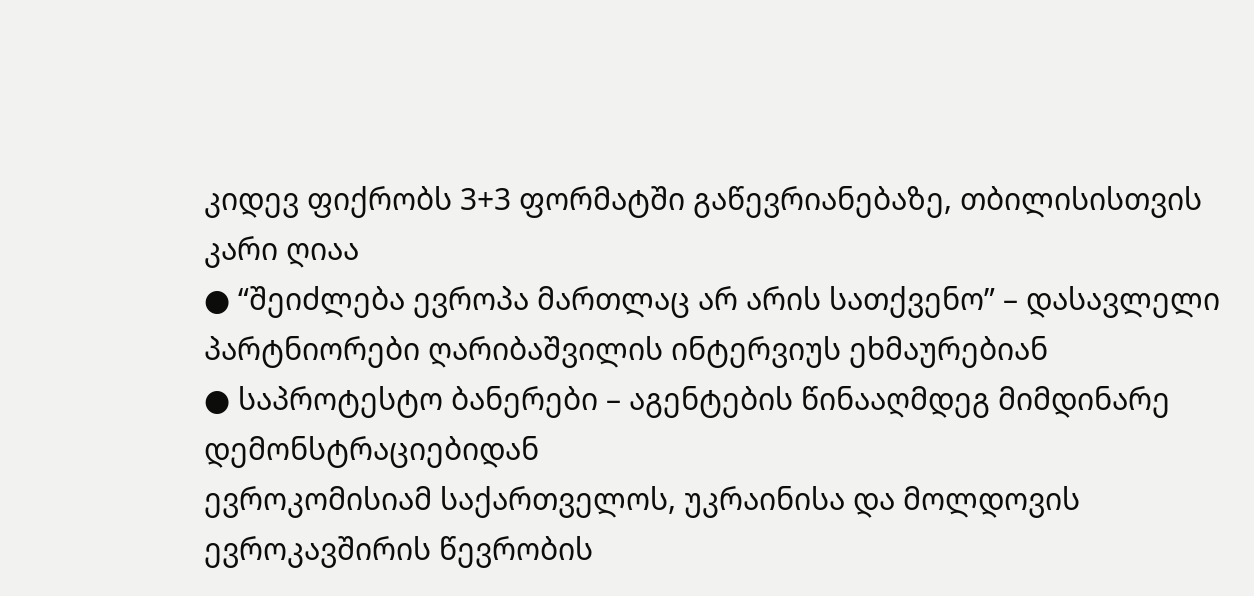კიდევ ფიქრობს 3+3 ფორმატში გაწევრიანებაზე, თბილისისთვის კარი ღიაა
● “შეიძლება ევროპა მართლაც არ არის სათქვენო” – დასავლელი პარტნიორები ღარიბაშვილის ინტერვიუს ეხმაურებიან
● საპროტესტო ბანერები – აგენტების წინააღმდეგ მიმდინარე დემონსტრაციებიდან
ევროკომისიამ საქართველოს, უკრაინისა და მოლდოვის ევროკავშირის წევრობის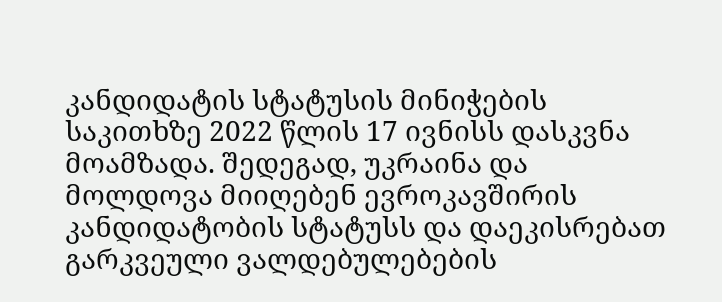კანდიდატის სტატუსის მინიჭების საკითხზე 2022 წლის 17 ივნისს დასკვნა მოამზადა. შედეგად, უკრაინა და მოლდოვა მიიღებენ ევროკავშირის კანდიდატობის სტატუსს და დაეკისრებათ გარკვეული ვალდებულებების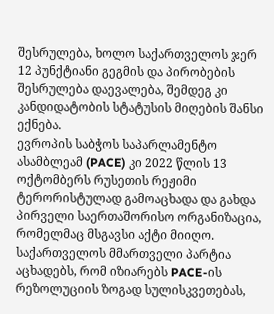შესრულება, ხოლო საქართველოს ჯერ 12 პუნქტიანი გეგმის და პირობების შესრულება დაევალება, შემდეგ კი კანდიდატობის სტატუსის მიღების შანსი ექნება.
ევროპის საბჭოს საპარლამენტო ასამბლეამ (PACE) კი 2022 წლის 13 ოქტომბერს რუსეთის რეჟიმი ტერორისტულად გამოაცხადა და გახდა პირველი საერთაშორისო ორგანიზაცია, რომელმაც მსგავსი აქტი მიიღო. საქართველოს მმართველი პარტია აცხადებს, რომ იზიარებს PACE-ის რეზოლუციის ზოგად სულისკვეთებას,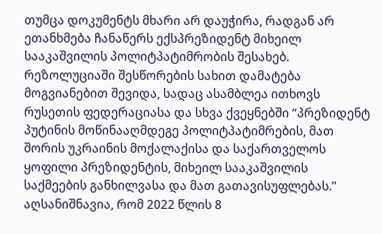თუმცა დოკუმენტს მხარი არ დაუჭირა, რადგან არ ეთანხმება ჩანაწერს ექსპრეზიდენტ მიხეილ სააკაშვილის პოლიტპატიმრობის შესახებ.
რეზოლუციაში შესწორების სახით დამატება მოგვიანებით შევიდა, სადაც ასამბლეა ითხოვს რუსეთის ფედერაციასა და სხვა ქვეყნებში “პრეზიდენტ პუტინის მოწინააღმდეგე პოლიტპატიმრების, მათ შორის უკრაინის მოქალაქისა და საქართველოს ყოფილი პრეზიდენტის, მიხეილ სააკაშვილის საქმეების განხილვასა და მათ გათავისუფლებას.”
აღსანიშნავია, რომ 2022 წლის 8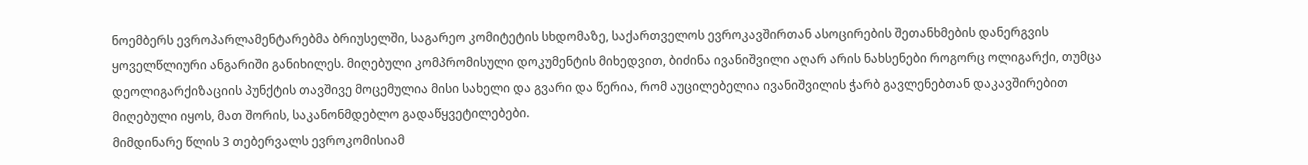ნოემბერს ევროპარლამენტარებმა ბრიუსელში, საგარეო კომიტეტის სხდომაზე, საქართველოს ევროკავშირთან ასოცირების შეთანხმების დანერგვის ყოველწლიური ანგარიში განიხილეს. მიღებული კომპრომისული დოკუმენტის მიხედვით, ბიძინა ივანიშვილი აღარ არის ნახსენები როგორც ოლიგარქი, თუმცა დეოლიგარქიზაციის პუნქტის თავშივე მოცემულია მისი სახელი და გვარი და წერია, რომ აუცილებელია ივანიშვილის ჭარბ გავლენებთან დაკავშირებით მიღებული იყოს, მათ შორის, საკანონმდებლო გადაწყვეტილებები.
მიმდინარე წლის 3 თებერვალს ევროკომისიამ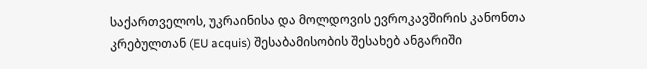საქართველოს, უკრაინისა და მოლდოვის ევროკავშირის კანონთა კრებულთან (EU acquis) შესაბამისობის შესახებ ანგარიში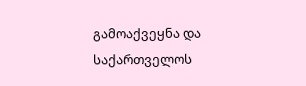გამოაქვეყნა და საქართველოს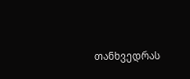თანხვედრას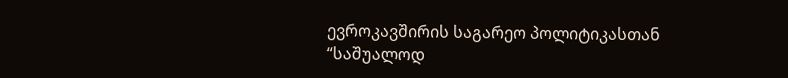ევროკავშირის საგარეო პოლიტიკასთან “საშუალოდ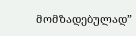მომზადებულად”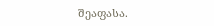შეაფასა.